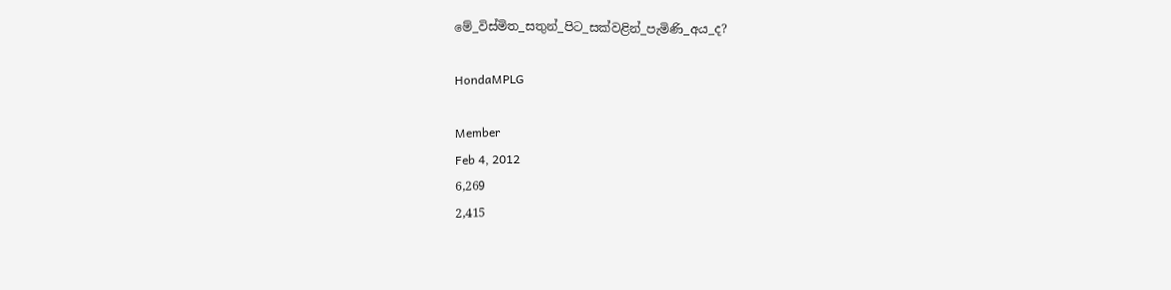මේ_විස්මිත_සතුන්_පිට_සක්වළින්_පැමිණි_අය_ද?

HondaMPLG

Member
Feb 4, 2012
6,269
2,415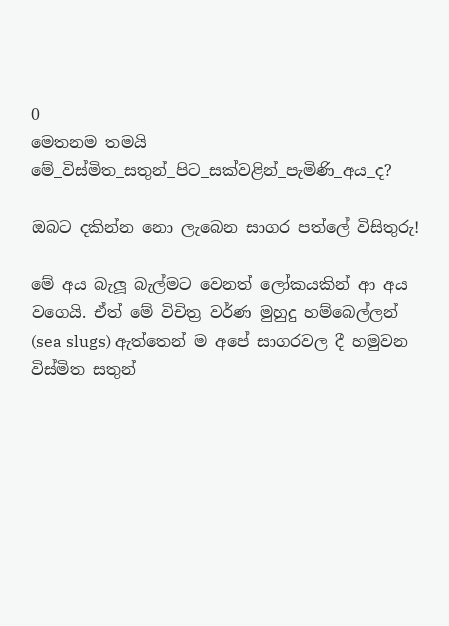0
මෙතනම තමයි
මේ_විස්මිත_සතුන්_පිට_සක්වළින්_පැමිණි_අය_ද?

ඔබට දකින්න නො ලැබෙන සාගර පත්ලේ විසිතුරු!

මේ අය බැලූ බැල්මට වෙනත් ලෝකයකින් ආ අය වගෙයි. ඒත් මේ විචිත්‍ර වර්ණ මුහුදු හම්බෙල්ලන් (sea slugs) ඇත්තෙන් ම අපේ සාගරවල දී හමුවන විස්මිත සතුන්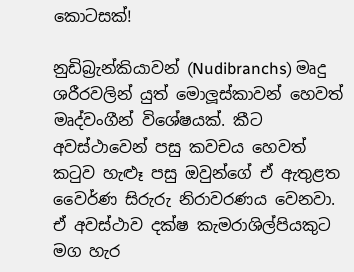කොටසක්!

නුඩිබ්‍රැන්කියාවන් (Nudibranchs) මෘදු ශරීරවලින් යුත් මොලූස්කාවන් හෙවත් මෘද්වංගීන් විශේෂයක්. කීට අවස්ථාවෙන් පසු කවචය හෙවත් කටුව හැළුෑ පසු ඔවුන්ගේ ඒ ඇතුළත වෛර්ණ සිරුරු නිරාවරණය වෙනවා. ඒ අවස්ථාව දක්ෂ කැමරාශිල්පියකුට මග හැර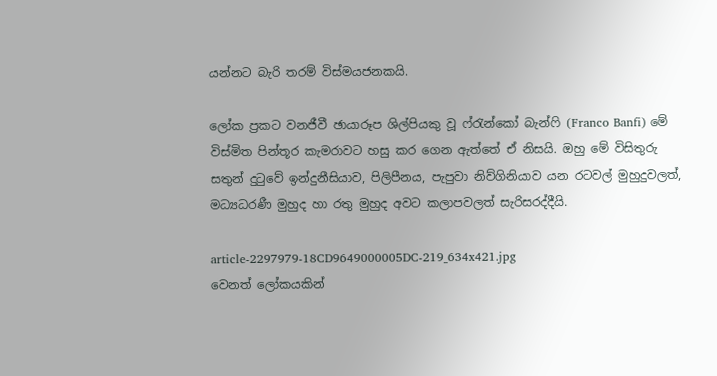යන්නට බැරි තරම් විස්මයජනකයි.

ලෝක ප්‍රකට වනජීවී ඡායාරූප ශිල්පියකු වූ ෆ්රැන්කෝ බැන්ෆි (Franco Banfi) මේ විස්මිත පින්තූර කැමරාවට හසු කර ගෙන ඇත්තේ ඒ නිසයි. ඔහු මේ විසිතුරු සතුන් දුටුවේ ඉන්දුනීසියාව, පිලිපීනය, පැපුවා නිව්ගිනියාව යන රටවල් මුහුදුවලත්, මධ්‍යධරණී මුහුද හා රතු මුහුද අවට කලාපවලත් සැරිසරද්දීයි.

article-2297979-18CD9649000005DC-219_634x421.jpg
වෙනත් ලෝකයකින්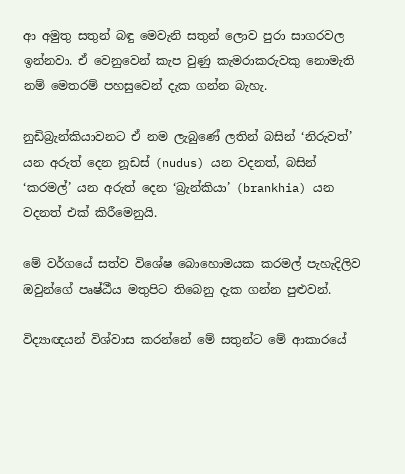ආ අමුතු සතුන් බඳු මෙවැනි සතුන් ලොව පුරා සාගරවල ඉන්නවා. ඒ වෙනුවෙන් කැප වුණු කැමරාකරුවකු නොමැති නම් මෙතරම් පහසුවෙන් දැක ගන්න බැහැ.

නුඩිබ්‍රැන්කියාවනට ඒ නම ලැබුණේ ලතින් බසින් ‘නිරුවත්’ යන අරුත් දෙන නූඩස් (nudus) යන වදනත්, බසින් ‘කරමල්’ යන අරුත් දෙන ‘බ්‍රැන්කියා’ (brankhia) යන වදනත් එක් කිරීමෙනුයි.

මේ වර්ගයේ සත්ව විශේෂ බොහොමයක කරමල් පැහැදිලිව ඔවුන්ගේ පෘෂ්ඨීය මතුපිට තිබෙනු දැක ගන්න පුළුවන්.

විද්‍යාඥයන් විශ්වාස කරන්නේ මේ සතුන්ට මේ ආකාරයේ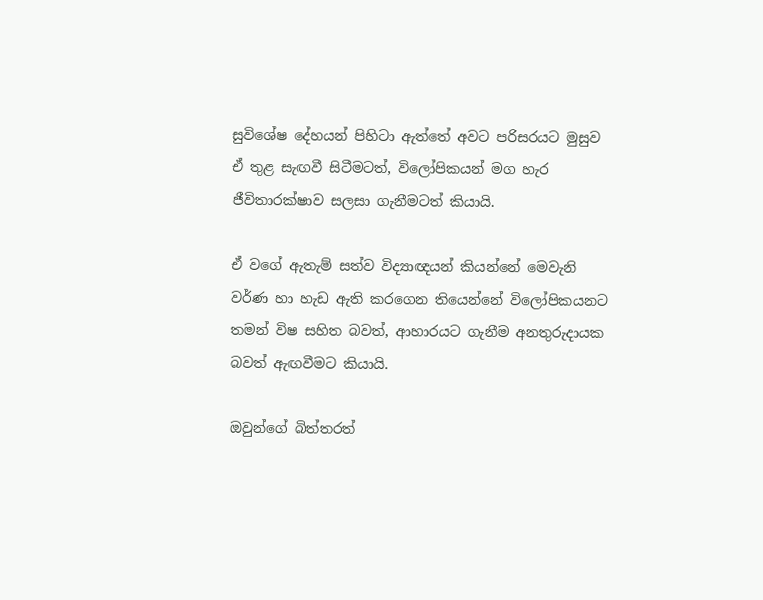සුවිශේෂ දේහයන් පිහිටා ඇත්තේ අවට පරිසරයට මුසුව ඒ තුළ සැඟවී සිටීමටත්, විලෝපිකයන් මග හැර ජීවිතාරක්ෂාව සලසා ගැනීමටත් කියායි.

ඒ වගේ ඇතැම් සත්ව විද්‍යාඥයන් කියන්නේ මෙවැනි වර්ණ හා හැඩ ඇති කරගෙන තියෙන්නේ විලෝපිකයනට තමන් විෂ සහිත බවත්, ආහාරයට ගැනීම අනතුරුදායක බවත් ඇඟවීමට කියායි.

ඔවුන්ගේ බිත්තරත්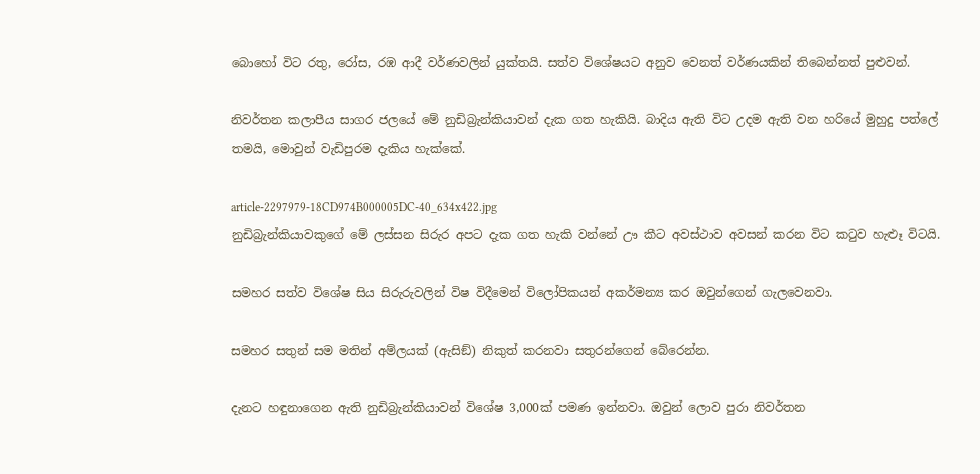බොහෝ විට රතු, රෝස, රඹ ආදී වර්ණවලින් යුක්තයි. සත්ව විශේෂයට අනුව වෙනත් වර්ණයකින් තිබෙන්නත් පුළුවන්.

නිවර්තන කලාපීය සාගර ජලයේ මේ නුඩිබ්‍රැන්කියාවන් දැක ගත හැකියි. බාදිය ඇති විට උදම ඇති වන හරියේ මුහුදු පත්ලේ තමයි, මොවුන් වැඩිපුරම දැකිය හැක්කේ.

article-2297979-18CD974B000005DC-40_634x422.jpg
නුඩිබ්‍රැන්කියාවකුගේ මේ ලස්සන සිරුර අපට දැක ගත හැකි වන්නේ ඌ කීට අවස්ථාව අවසන් කරන විට කටුව හැළුෑ විටයි.

සමහර සත්ව විශේෂ සිය සිරුරුවලින් විෂ විදීමෙන් විලෝපිකයන් අකර්මන්‍ය කර ඔවුන්ගෙන් ගැලවෙනවා.

සමහර සතුන් සම මතින් අම්ලයක් (ඇසිඞ්) නිකුත් කරනවා සතුරන්ගෙන් බේරෙන්න.

දැනට හඳුනාගෙන ඇති නුඩිබ්‍රැන්කියාවන් විශේෂ 3,000ක් පමණ ඉන්නවා. ඔවුන් ලොව පුරා නිවර්තන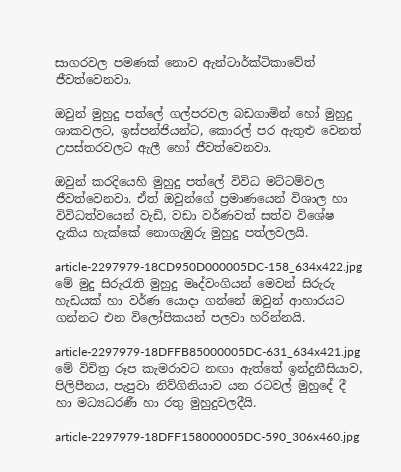සාගරවල පමණක් නොව ඇන්ටාර්ක්ටිකාවේත් ජීවත්වෙනවා.

ඔවුන් මුහුදු පත්ලේ ගල්පරවල බඩගාමින් හෝ මුහුදු ශාකවලට, ඉස්පන්ජියන්ට, කොරල් පර ඇතුළු වෙනත් උපස්තරවලට ඇලී හෝ ජීවත්වෙනවා.

ඔවුන් කරදියෙහි මුහුදු පත්ලේ විවිධ මට්ටම්වල ජීවත්වෙනවා. ඒත් ඔවුන්ගේ ප්‍රමාණයෙන් විශාල හා විවිධත්වයෙන් වැඩි, වඩා වර්ණවත් සත්ව විශේෂ දැකිය හැක්කේ නොගැඹුරු මුහුදු පත්ලවලයි.

article-2297979-18CD950D000005DC-158_634x422.jpg
මේ මුදු සිරුරැති මුහුදු මෘද්වංගියන් මෙවන් සිරුරු හැඩයක් හා වර්ණ යොදා ගන්නේ ඔවුන් ආහාරයට ගන්නට එන විලෝපිකයන් පලවා හරින්නයි.

article-2297979-18DFFB85000005DC-631_634x421.jpg
මේ විචිත්‍ර රූප කැමරාවට නඟා ඇත්තේ ඉන්දුනීසියාව, පිලිපීනය, පැපුවා නිව්ගිනියාව යන රටවල් මුහුදේ දී හා මධ්‍යධරණී හා රතු මුහුදුවලදීයි.

article-2297979-18DFF158000005DC-590_306x460.jpg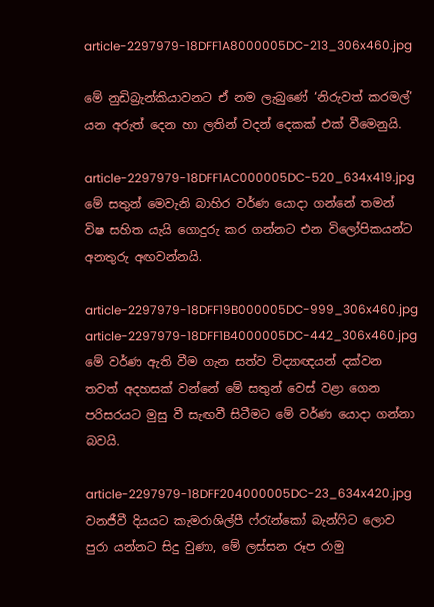article-2297979-18DFF1A8000005DC-213_306x460.jpg

මේ නුඩිබ්‍රැන්කියාවනට ඒ නම ලැබුණේ ‘නිරුවත් කරමල්’ යන අරුත් දෙන හා ලතින් වදන් දෙකක් එක් වීමෙනුයි.

article-2297979-18DFF1AC000005DC-520_634x419.jpg
මේ සතුන් මෙවැනි බාහිර වර්ණ යොදා ගන්නේ තමන් විෂ සහිත යැයි ගොදුරු කර ගන්නට එන විලෝපිකයන්ට අනතුරු අඟවන්නයි.

article-2297979-18DFF19B000005DC-999_306x460.jpg
article-2297979-18DFF1B4000005DC-442_306x460.jpg
මේ වර්ණ ඇති වීම ගැන සත්ව විද්‍යාඥයන් දක්වන තවත් අදහසක් වන්නේ මේ සතුන් වෙස් වළා ගෙන පරිසරයට මුසු වී සැඟවී සිටීමට මේ වර්ණ යොදා ගන්නා බවයි.

article-2297979-18DFF204000005DC-23_634x420.jpg
වනජීවී දියයට කැමරාශිල්පී ෆ්රැන්කෝ බැන්ෆිට ලොව පුරා යන්නට සිදු වුණා, මේ ලස්සන රූප රාමු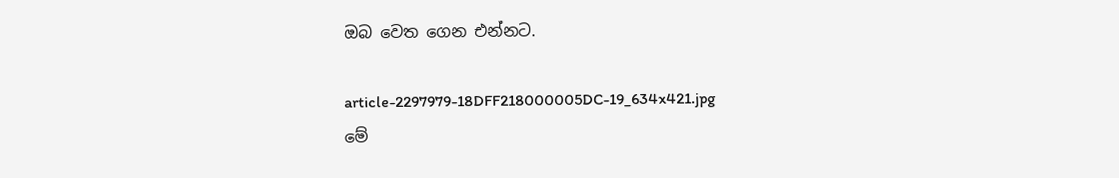ඔබ වෙත ගෙන එන්නට.

article-2297979-18DFF218000005DC-19_634x421.jpg
මේ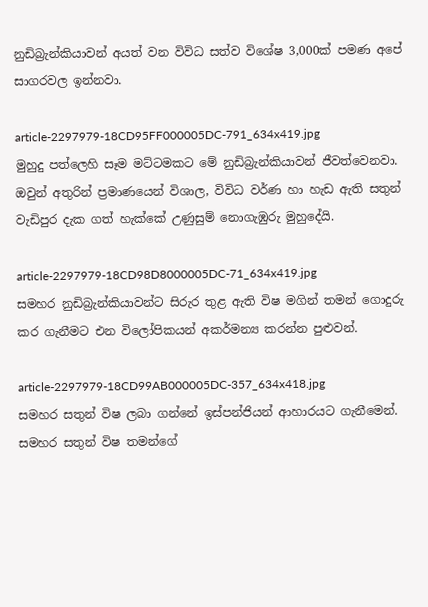නුඩිබ්‍රැන්කියාවන් අයත් වන විවිධ සත්ව විශේෂ 3,000ක් පමණ අපේ සාගරවල ඉන්නවා.

article-2297979-18CD95FF000005DC-791_634x419.jpg
මුහුදු පත්ලෙහි සෑම මට්ටමකට මේ නුඩිබ්‍රැන්කියාවන් ජීවත්වෙනවා. ඔවුන් අතුරින් ප්‍රමාණයෙන් විශාල, විවිධ වර්ණ හා හැඩ ඇති සතුන් වැඩිපුර දැක ගත් හැක්කේ උණුසුම් නොගැඹුරු මුහුදේයි.

article-2297979-18CD98D8000005DC-71_634x419.jpg
සමහර නුඩිබ්‍රැන්කියාවන්ට සිරුර තුළ ඇති විෂ මගින් තමන් ගොදුරු කර ගැනීමට එන විලෝපිකයන් අකර්මන්‍ය කරන්න පුළුවන්.

article-2297979-18CD99AB000005DC-357_634x418.jpg
සමහර සතුන් විෂ ලබා ගන්නේ ඉස්පන්ජියන් ආහාරයට ගැනීමෙන්. සමහර සතුන් විෂ තමන්ගේ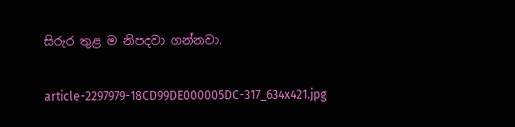සිරුර තුළ ම නිපදවා ගන්නවා.

article-2297979-18CD99DE000005DC-317_634x421.jpg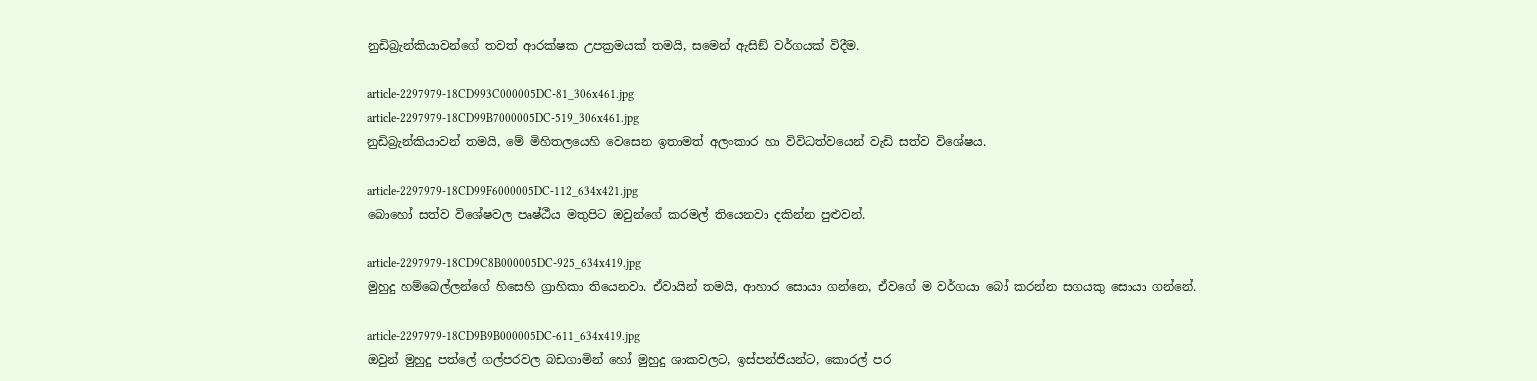නුඩිබ්‍රැන්කියාවන්ගේ තවත් ආරක්ෂක උපක්‍රමයක් තමයි, සමෙන් ඇසිඞ් වර්ගයක් විදීම.

article-2297979-18CD993C000005DC-81_306x461.jpg
article-2297979-18CD99B7000005DC-519_306x461.jpg
නුඩිබ්‍රැන්කියාවන් තමයි, මේ මිහිතලයෙහි වෙසෙන ඉතාමත් අලංකාර හා විවිධත්වයෙන් වැඩි සත්ව විශේෂය.

article-2297979-18CD99F6000005DC-112_634x421.jpg
බොහෝ සත්ව විශේෂවල පෘෂ්ඨීය මතුපිට ඔවුන්ගේ කරමල් තියෙනවා දකින්න පුළුවන්.

article-2297979-18CD9C8B000005DC-925_634x419.jpg
මුහුදු හම්බෙල්ලන්ගේ හිසෙහි ග්‍රාහිකා තියෙනවා. ඒවායින් තමයි, ආහාර සොයා ගන්නෙ, ඒවගේ ම වර්ගයා බෝ කරන්න සගයකු සොයා ගන්නේ.

article-2297979-18CD9B9B000005DC-611_634x419.jpg
ඔවුන් මුහුදු පත්ලේ ගල්පරවල බඩගාමින් හෝ මුහුදු ශාකවලට, ඉස්පන්ජියන්ට, කොරල් පර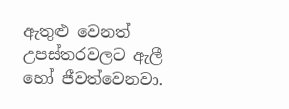ඇතුළු වෙනත් උපස්තරවලට ඇලී හෝ ජීවත්වෙනවා.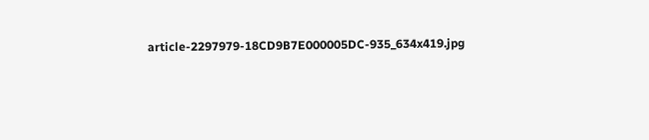article-2297979-18CD9B7E000005DC-935_634x419.jpg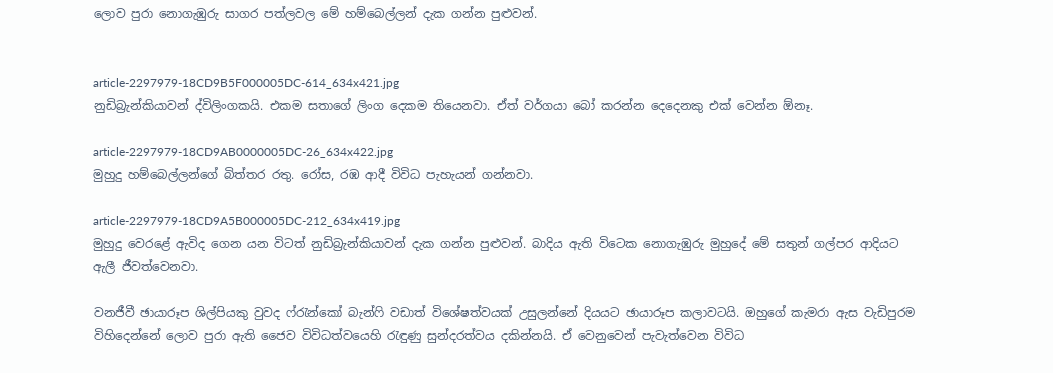ලොව පුරා නොගැඹුරු සාගර පත්ලවල මේ හම්බෙල්ලන් දැක ගන්න පුළුවන්.


article-2297979-18CD9B5F000005DC-614_634x421.jpg
නුඩිබ්‍රැන්කියාවන් ද්විලිංගකයි. එකම සතාගේ ලිංග දෙකම තියෙනවා. ඒත් වර්ගයා බෝ කරන්න දෙදෙනකු එක් වෙන්න ඕනෑ.

article-2297979-18CD9AB0000005DC-26_634x422.jpg
මුහුදු හම්බෙල්ලන්ගේ බිත්තර රතු. රෝස, රඹ ආදී විවිධ පැහැයන් ගන්නවා.

article-2297979-18CD9A5B000005DC-212_634x419.jpg
මුහුදු වෙරළේ ඇවිද ගෙන යන විටත් නුඩිබ්‍රැන්කියාවන් දැක ගන්න පුළුවන්. බාදිය ඇති විටෙක නොගැඹුරු මුහුදේ මේ සතුන් ගල්පර ආදියට ඇලී ජීවත්වෙනවා.

වනජීවී ඡායාරූප ශිල්පියකු වුවද ෆ්රැන්කෝ බැන්ෆි වඩාත් විශේෂත්වයක් උසුලන්නේ දියයට ඡායාරූප කලාවටයි. ඔහුගේ කැමරා ඇස වැඩිපුරම විහිදෙන්නේ ලොව පුරා ඇති ජෛව විවිධත්වයෙහි රැඳුණු සුන්දරත්වය දකින්නයි. ඒ වෙනුවෙන් පැවැත්වෙන විවිධ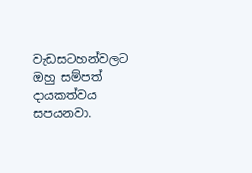වැඩසටහන්වලට ඔහු සම්පත් දායකත්වය සපයනවා.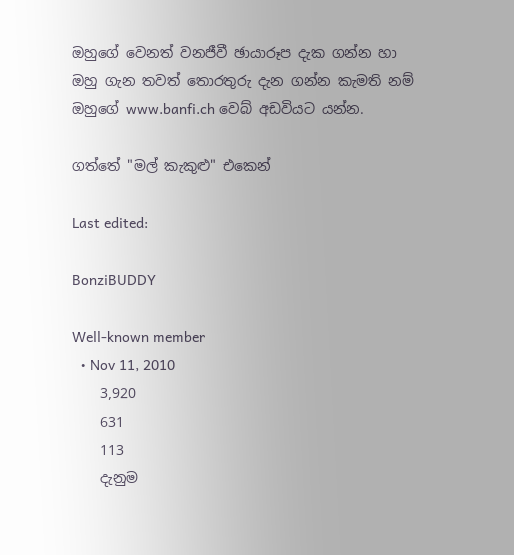ඔහුගේ වෙනත් වනජීවී ඡායාරූප දැක ගන්න හා ඔහු ගැන තවත් තොරතුරු දැන ගන්න කැමති නම් ඔහුගේ www.banfi.ch වෙබ් අඩවියට යන්න.

ගත්තේ "මල් කැකුළු" එකෙන්

Last edited:

BonziBUDDY

Well-known member
  • Nov 11, 2010
    3,920
    631
    113
    දැනුම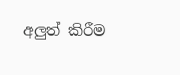අලුත් කිරීම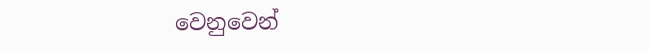වෙනුවෙන්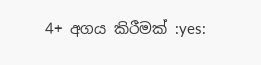4+ අගය කිරීමක් :yes: